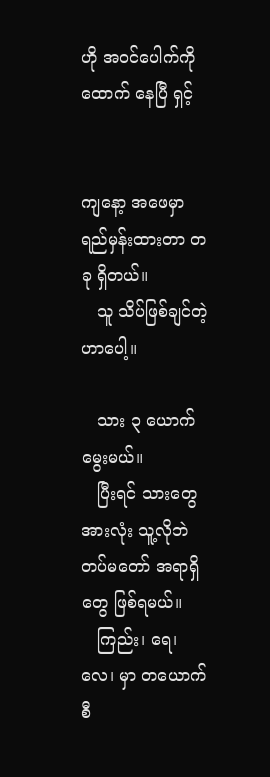ဟို အဝင်ပေါက်ကို ထောက် နေပြီ ရှင့်


ကျနော့ အဖေမှာ ရည်မှန်းထားတာ တခု ရှိတယ်။
   သူ သိပ်ဖြစ်ချင်တဲ့ဟာပေါ့။

   သား ၃ ယောက်မွေးမယ်။
   ပြီးရင် သားတွေ အားလုံး သူ့လိုဘဲ တပ်မတော် အရာရှိတွေ ဖြစ်ရမယ်။
   ကြည်း၊ ရေ၊ လေ၊ မှာ တယောက်စီ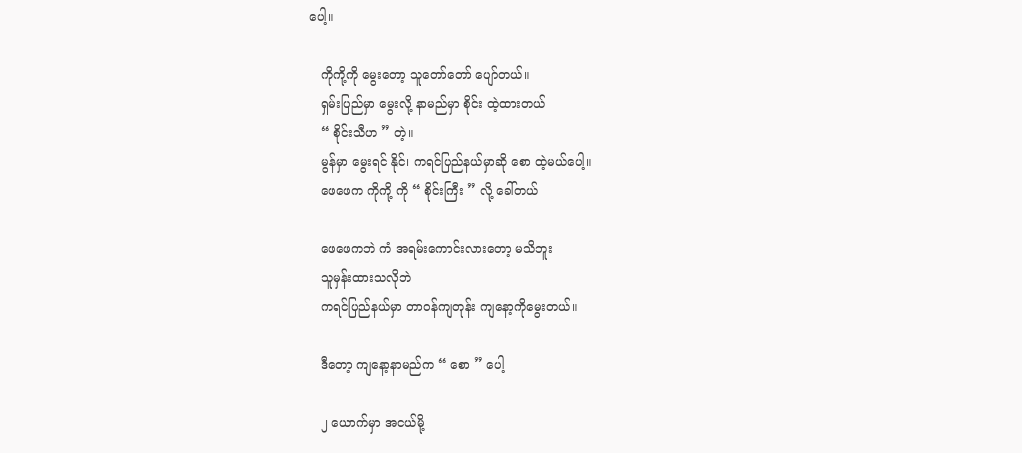ပေါ့။

   ကိုကို့ကို မွေးတော့ သူတော်တော် ပျော်တယ်။
   ရှမ်းပြည်မှာ မွေးလို့ နာမည်မှာ စိုင်း ထဲ့ထားတယ်
   “ စိုင်းသီဟ ” တဲ့။
   မွန်မှာ မွေးရင် နိုင်၊ ကရင်ပြည်နယ်မှာဆို စော ထဲ့မယ်ပေါ့။
   ဖေဖေက ကိုကို့ ကို “ စိုင်းကြီး ” လို့ ခေါ်တယ်

   ဖေဖေကဘဲ ကံ အရမ်းကောင်းလားတော့ မသိဘူး
   သူမှန်းထားသလိုဘဲ
   ကရင်ပြည်နယ်မှာ တာဝန်ကျတုန်း ကျနော့ကိုမွေးတယ်။

   ဒီတော့ ကျနော့နာမည်က “ စော ” ပေါ့

   ၂ ယောက်မှာ အငယ်မို့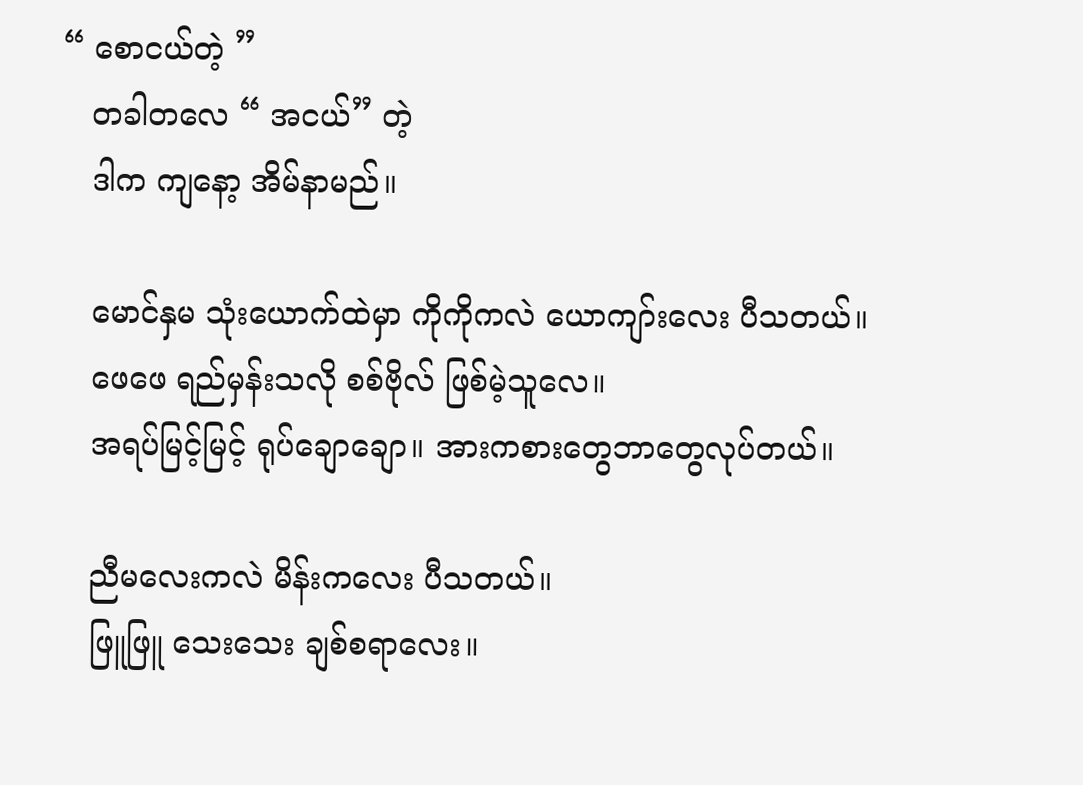“ စောငယ်တဲ့ ”
   တခါတလေ “ အငယ်” တဲ့
   ဒါက ကျနော့ အိမ်နာမည်။

   မောင်နှမ သုံးယောက်ထဲမှာ ကိုကိုကလဲ ယောကျာ်းလေး ပီသတယ်။
   ဖေဖေ ရည်မှန်းသလို စစ်ဗိုလ် ဖြစ်မဲ့သူလေ။
   အရပ်မြင့်မြင့် ရုပ်ချောချော။ အားကစားတွေဘာတွေလုပ်တယ်။

   ညီမလေးကလဲ မိန်းကလေး ပီသတယ်။
   ဖြူဖြူ သေးသေး ချစ်စရာလေး။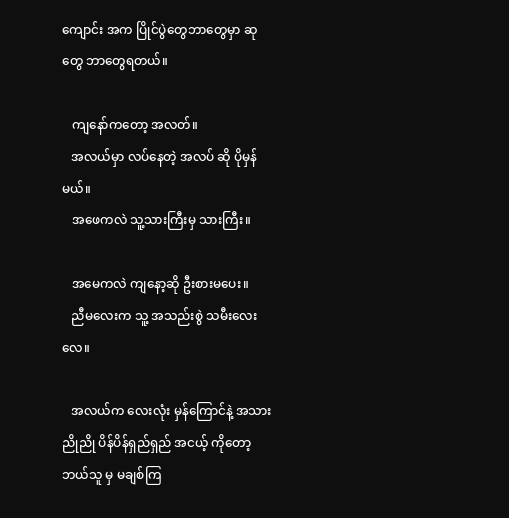ကျောင်း အက ပြိုင်ပွဲတွေဘာတွေမှာ ဆုတွေ ဘာတွေရတယ်။

   ကျနော်ကတော့ အလတ်။
   အလယ်မှာ လပ်နေတဲ့ အလပ် ဆို ပိုမှန်မယ်။
   အဖေကလဲ သူ့သားကြီးမှ သားကြီး။

   အမေကလဲ ကျနော့ဆို ဦးစားမပေး။
   ညီမလေးက သူ့ အသည်းစွဲ သမီးလေးလေ။

   အလယ်က လေးလုံး မှန်ကြောင်နဲ့ အသား ညိုညို ပိန်ပိန်ရှည်ရှည် အငယ့် ကိုတော့ ဘယ်သူ မှ မချစ်ကြ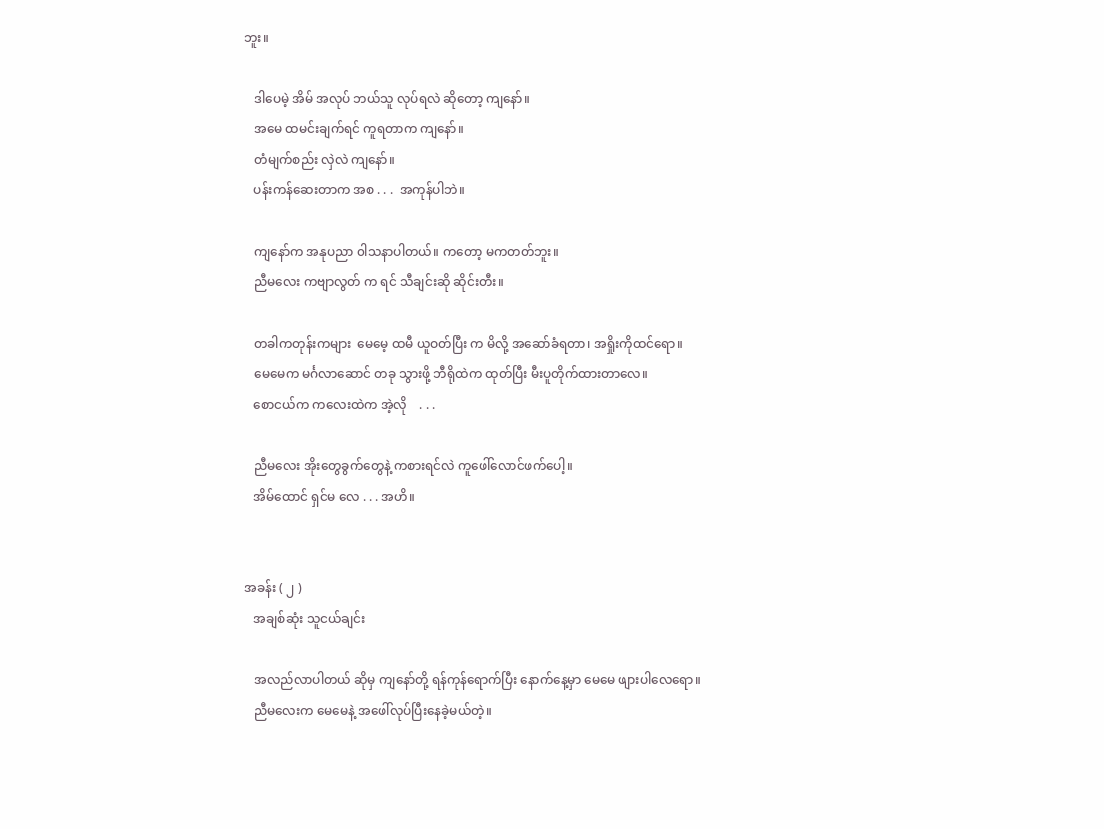ဘူး။

   ဒါပေမဲ့ အိမ် အလုပ် ဘယ်သူ လုပ်ရလဲ ဆိုတော့ ကျနော်။
   အမေ ထမင်းချက်ရင် ကူရတာက ကျနော်။
   တံမျက်စည်း လှဲလဲ ကျနော်။
   ပန်းကန်ဆေးတာက အစ . . .  အကုန်ပါဘဲ။

   ကျနော်က အနုပညာ ၀ါသနာပါတယ်။ ကတော့ မကတတ်ဘူး။
   ညီမလေး ကဗျာလွတ် က ရင် သီချင်းဆို ဆိုင်းတီး။

   တခါကတုန်းကများ  မေမေ့ ထမီ ယူဝတ်ပြီး က မိလို့ အဆော်ခံရတာ၊ အရှိုးကိုထင်ရော။
   မေမေက မင်္ဂလာဆောင် တခု သွားဖို့ ဘီရိုထဲက ထုတ်ပြီး မီးပူတိုက်ထားတာလေ။
   စောငယ်က ကလေးထဲက အဲ့လို    . . .

   ညီမလေး အိုးတွေခွက်တွေနဲ့ ကစားရင်လဲ ကူဖေါ်လောင်ဖက်ပေါ့။
   အိမ်ထောင် ရှင်မ လေ . . . အဟိ။


အခန်း ( ၂ )
   အချစ်ဆုံး သူငယ်ချင်း

   အလည်လာပါတယ် ဆိုမှ ကျနော်တို့ ရန်ကုန်ရောက်ပြီး နောက်နေ့မှာ မေမေ ဖျားပါလေရော။
   ညီမလေးက မေမေနဲ့ အဖေါ်လုပ်ပြီးနေခဲ့မယ်တဲ့။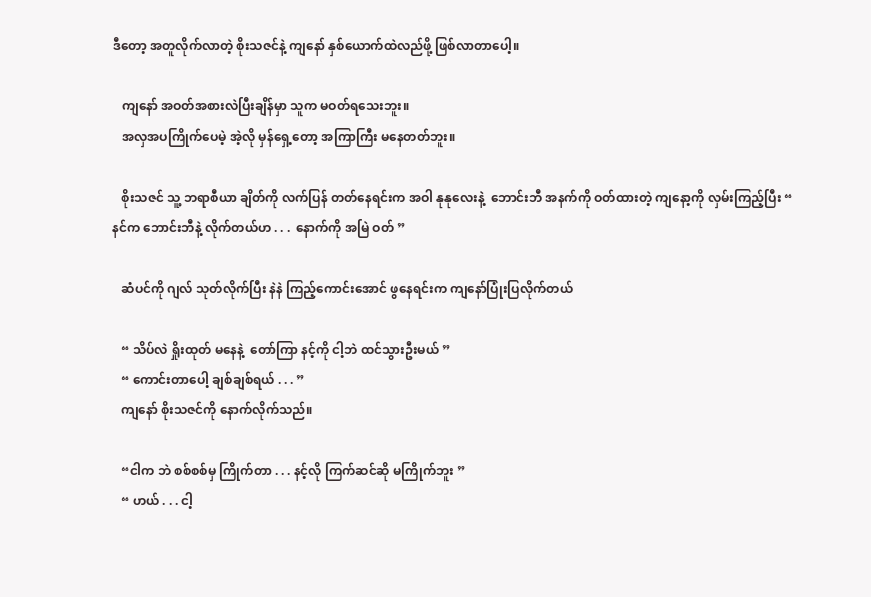ဒီတော့ အတူလိုက်လာတဲ့ စိုးသဇင်နဲ့ ကျနော် နှစ်ယောက်ထဲလည်ဖို့ ဖြစ်လာတာပေါ့။

   ကျနော် အဝတ်အစားလဲပြီးချိန်မှာ သူက မဝတ်ရသေးဘူး။
   အလှအပကြိုက်ပေမဲ့ အဲ့လို မှန်ရှေ့တော့ အကြာကြီး မနေတတ်ဘူး။

   စိုးသဇင် သူ့ ဘရာစီယာ ချိတ်ကို လက်ပြန် တတ်နေရင်းက အဝါ နုနုလေးနဲ့  ဘောင်းဘီ အနက်ကို ဝတ်ထားတဲ့ ကျနော့ကို လှမ်းကြည့်ပြီး “ နင်က ဘောင်းဘီနဲ့ လိုက်တယ်ဟ . . .  နောက်ကို အမြဲ ဝတ် ”

   ဆံပင်ကို ဂျလ် သုတ်လိုက်ပြီး နဲနဲ ကြည့်ကောင်းအောင် ဖွနေရင်းက ကျနော်ပြုံးပြလိုက်တယ်

   “ သိပ်လဲ ရှိုးထုတ် မနေနဲ့  တော်ကြာ နင့်ကို ငါ့ဘဲ ထင်သွားဦးမယ် ”
   “ ကောင်းတာပေါ့ ချစ်ချစ်ရယ် . . . ”
   ကျနော် စိုးသဇင်ကို နောက်လိုက်သည်။

   “ငါက ဘဲ စစ်စစ်မှ ကြိုက်တာ . . . နင့်လို ကြက်ဆင်ဆို မကြိုက်ဘူး ”
   “ ဟယ် . . . ငါ့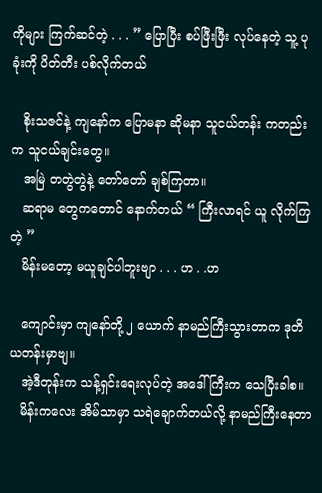ကိုများ ကြက်ဆင်တဲ့ . . . ” ပြောပြီး စပ်ဖြီးဖြီး လုပ်နေတဲ့ သူ့ ပုခုံးကို ပိတ်တီး ပစ်လိုက်တယ်

   စိုးသဇင်နဲ့ ကျနော်က ပြောမနာ ဆိုမနာ သူငယ်တန်း ကတည်းက သူငယ်ချင်းတွေ။
   အမြဲ တတွဲတွဲနဲ့ တော်တော် ချစ်ကြတာ။
   ဆရာမ တွေကတောင် နောက်တယ် “ ကြီးလာရင် ယူ လိုက်ကြတဲ့ ”
   မိန်းမတော့ မယူချင်ပါဘူးဗျာ . . . ဟ . .ဟ

   ကျောင်းမှာ ကျနော်တို့ ၂ ယောက် နာမည်ကြီးသွားတာက ဒုတိယတန်းမှာဗျ။
   အဲ့ဒီတုန်းက သန့်ရှင်းရေးလုပ်တဲ့ အဒေါ်ကြီးက သေပြီးခါစ။
   မိန်းကလေး အိမ်သာမှာ သရဲချောက်တယ်လို့ နာမည်ကြီးနေတာ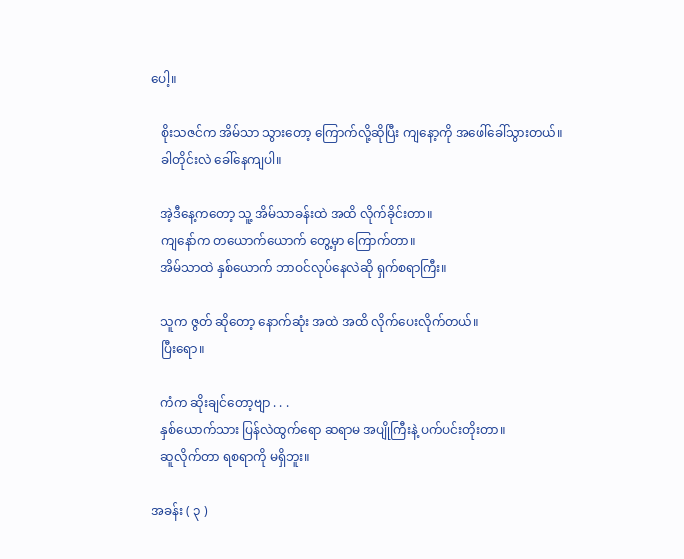ပေါ့။

   စိုးသဇင်က အိမ်သာ သွားတော့ ကြောက်လို့ဆိုပြီး ကျနော့ကို အဖေါ်ခေါ်သွားတယ်။
   ခါတိုင်းလဲ ခေါ်နေကျပါ။

   အဲ့ဒီနေ့ကတော့ သူ့ အိမ်သာခန်းထဲ အထိ လိုက်ခိုင်းတာ။
   ကျနော်က တယောက်ယောက် တွေ့မှာ ကြောက်တာ။
   အိမ်သာထဲ နှစ်ယောက် ဘာဝင်လုပ်နေလဲဆို ရှက်စရာကြီး။

   သူက ဇွတ် ဆိုတော့ နောက်ဆုံး အထဲ အထိ လိုက်ပေးလိုက်တယ်။
   ပြီးရော။

   ကံက ဆိုးချင်တော့ဗျာ . . .
   နှစ်ယောက်သား ပြန်လဲထွက်ရော ဆရာမ အပျိုကြီးနဲ့ ပက်ပင်းတိုးတာ။
   ဆူလိုက်တာ ရစရာကို မရှိဘူး။

အခန်း ( ၃ )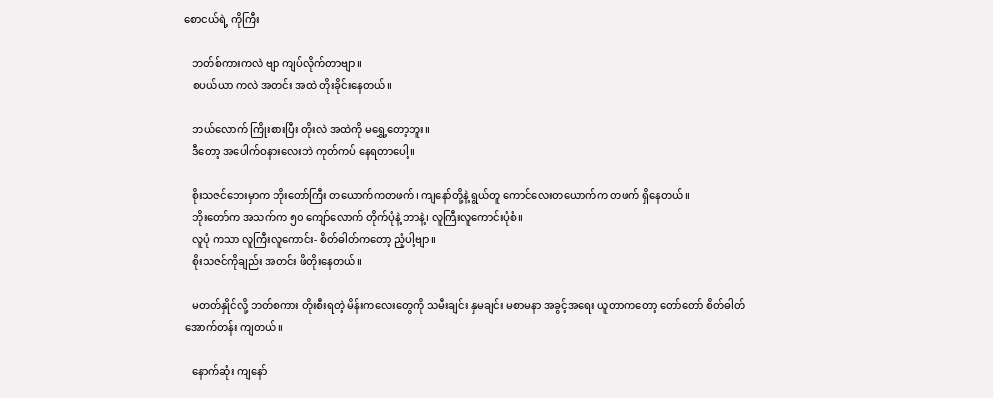စောငယ်ရဲ့ ကိုကြီး

   ဘတ်စ်ကားကလဲ ဗျာ ကျပ်လိုက်တာဗျာ။
   စပယ်ယာ ကလဲ အတင်း အထဲ တိုးခိုင်းနေတယ်။

   ဘယ်လောက် ကြိုးစားပြီး တိုးလဲ အထဲကို မရွှေ့တော့ဘူး။
   ဒီတော့ အပေါက်ဝနားလေးဘဲ ကုတ်ကပ် နေရတာပေါ့။

   စိုးသဇင်ဘေးမှာက ဘိုးတော်ကြီး တယောက်ကတဖက်၊ ကျနော်တို့နဲ့ ရွယ်တူ ကောင်လေးတယောက်က တဖက် ရှိနေတယ်။
   ဘိုးတော်က အသက်က ၅၀ ကျော်လောက် တိုက်ပုံနဲ့ ဘာနဲ့၊ လူကြီးလူကောင်းပုံစံ။
   လူပုံ ကသာ လူကြီးလူကောင်း- စိတ်ဓါတ်ကတော့ ညံ့ပါ့ဗျာ။
   စိုးသဇင်ကိုချည်း အတင်း ဖိတိုးနေတယ်။

   မတတ်နှိုင်လို့ ဘတ်စကား တိုးစီးရတဲ့ မိန်းကလေးတွေကို သမီးချင်း နှမချင်း မစာမနာ အခွင့်အရေး ယူတာကတော့ တော်တော် စိတ်ဓါတ် အောက်တန်း ကျတယ်။

   နောက်ဆုံး ကျနော်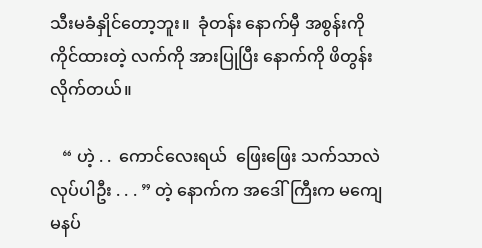သီးမခံနှိုင်တော့ဘူး။  ခုံတန်း နောက်မှီ အစွန်းကို ကိုင်ထားတဲ့ လက်ကို အားပြုပြီး နောက်ကို ဖိတွန်းလိုက်တယ်။

   “ ဟဲ့ . .  ကောင်လေးရယ်  ဖြေးဖြေး သက်သာလဲ လုပ်ပါဦး . . . ” တဲ့ နောက်က အဒေါ်ကြီးက မကျေမနပ်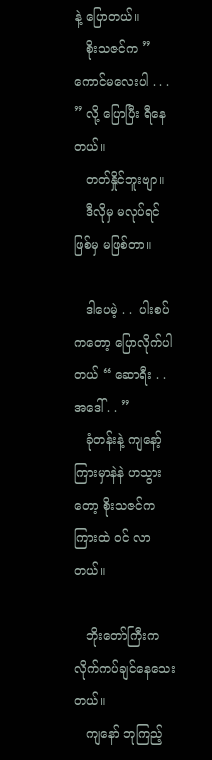နဲ့ ပြောတယ်။
   စိုးသဇင်က ” ကောင်မလေးပါ . . . ” လို့ ပြောပြီး ရီနေတယ်။
   တတ်နှိုင်ဘူးဗျာ။
   ဒီလိုမှ မလုပ်ရင် ဖြစ်မှ မဖြစ်တာ။

   ဒါပေမဲ့ . .  ပါးစပ်ကတော့ ပြောလိုက်ပါတယ် “ ဆောရီး . .  အဒေါ် . . ”
   ခုံတန်းနဲ့ ကျနော့် ကြားမှာနဲနဲ ဟသွားတော့ စိုးသဇင်က ကြားထဲ ဝင် လာတယ်။

   ဘိုးတော်ကြီးက လိုက်ကပ်ချင်နေသေးတယ်။
   ကျနော် ဘုကြည့်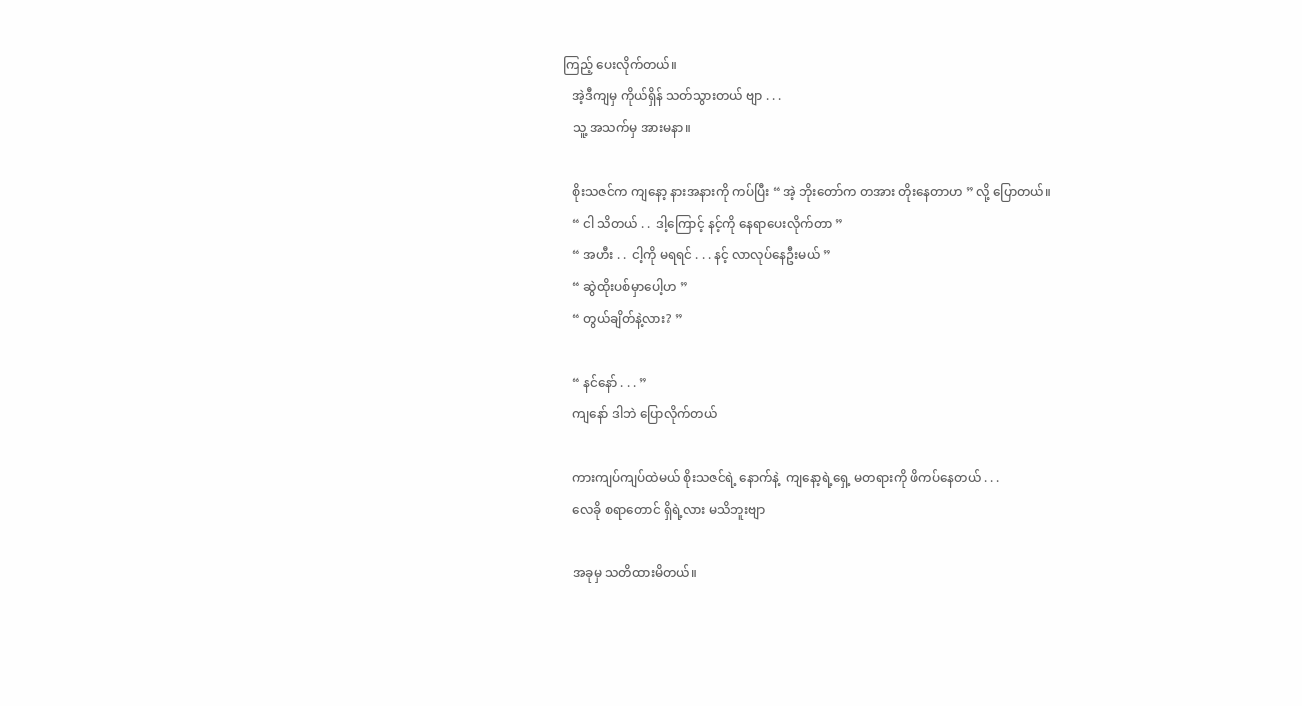ကြည့် ပေးလိုက်တယ်။
   အဲ့ဒီကျမှ ကိုယ်ရှိန် သတ်သွားတယ် ဗျာ . . .
   သူ့ အသက်မှ အားမနာ။

   စိုးသဇင်က ကျနော့ နားအနားကို ကပ်ပြီး “ အဲ့ ဘိုးတော်က တအား တိုးနေတာဟ ” လို့ ပြောတယ်။
   “ ငါ သိတယ် . .  ဒါ့ကြောင့် နင့်ကို နေရာပေးလိုက်တာ ”
   “ အဟီး . .  ငါ့ကို မရရင် . . . နင့် လာလုပ်နေဦးမယ် ”
   “ ဆွဲထိုးပစ်မှာပေါ့ဟ ”
   “ တွယ်ချိတ်နဲ့လား? ”

   “ နင်နော် . . . ”
   ကျနော် ဒါဘဲ ပြောလိုက်တယ်

   ကားကျပ်ကျပ်ထဲမယ် စိုးသဇင်ရဲ့ နောက်နဲ့  ကျနော့ရဲ့ရှေ့ မတရားကို ဖိကပ်နေတယ် . . .
   လေခို စရာတောင် ရှိရဲ့လား မသိဘူးဗျာ

   အခုမှ သတိထားမိတယ်။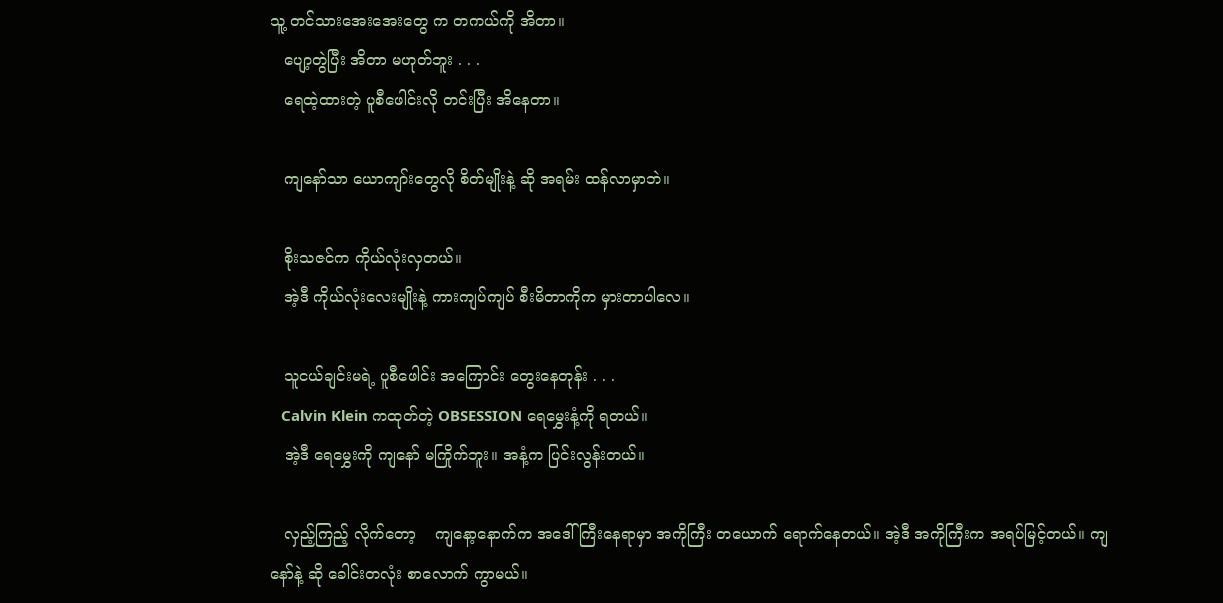သူ့ တင်သားအေးအေးတွေ က တကယ်ကို အိတာ။
   ပျော့တွဲပြီး အိတာ မဟုတ်ဘူး . . .
   ရေထဲ့ထားတဲ့ ပူစီဖေါင်းလို တင်းပြီး အိနေတာ။

   ကျနော်သာ ယောကျာ်းတွေလို စိတ်မျိုးနဲ့ ဆို အရမ်း ထန်လာမှာဘဲ။

   စိုးသဇင်က ကိုယ်လုံးလှတယ်။
   အဲ့ဒီ ကိုယ်လုံးလေးမျိုးနဲ့ ကားကျပ်ကျပ် စီးမိတာကိုက မှားတာပါလေ။

   သူငယ်ချင်းမရဲ့ ပူစီဖေါင်း အကြောင်း တွေးနေတုန်း . . .
   Calvin Klein ကထုတ်တဲ့ OBSESSION ရေမွှေးနံ့ကို ရတယ်။
   အဲ့ဒီ ရေမွှေးကို ကျနော် မကြိုက်ဘူး။ အနံ့က ပြင်းလွန်းတယ်။

   လှည့်ကြည့် လိုက်တော့    ကျနော့နောက်က အဒေါ်ကြီးနေရာမှာ အကိုကြီး တယောက် ရောက်နေတယ်။ အဲ့ဒီ အကိုကြီးက အရပ်မြင့်တယ်။ ကျနော်နဲ့ ဆို ခေါင်းတလုံး စာလောက် ကွာမယ်။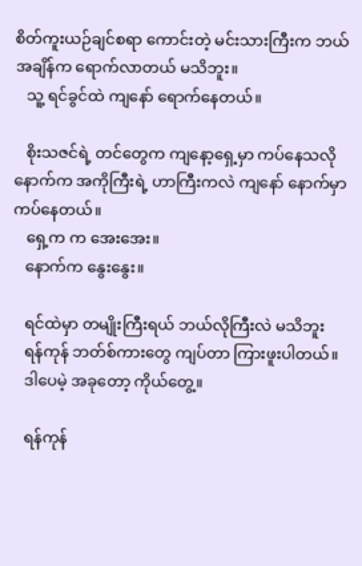စိတ်ကူးယဉ်ချင်စရာ ကောင်းတဲ့ မင်းသားကြီးက ဘယ်အချိန်က ရောက်လာတယ် မသိဘူး။
   သူ့ ရင်ခွင်ထဲ ကျနော် ရောက်နေတယ်။

   စိုးသဇင်ရဲ့ တင်တွေက ကျနော့ရှေ့မှာ ကပ်နေသလို နောက်က အကိုကြီးရဲ့ ဟာကြီးကလဲ ကျနော် နောက်မှာ ကပ်နေတယ်။
   ရှေ့က က အေးအေး။
   နောက်က နွေးနွေး။

   ရင်ထဲမှာ တမျိုးကြီးရယ် ဘယ်လိုကြီးလဲ မသိဘူး
   ရန်ကုန် ဘတ်စ်ကားတွေ ကျပ်တာ ကြားဖူးပါတယ်။
   ဒါပေမဲ့ အခုတော့ ကိုယ်တွေ့။

   ရန်ကုန်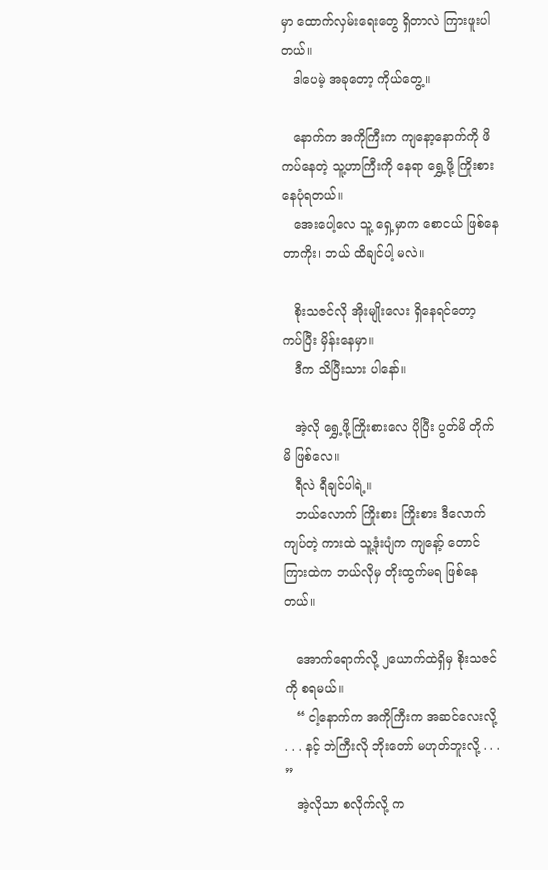မှာ ထောက်လှမ်းရေးတွေ ရှိတာလဲ ကြားဖူးပါတယ်။
   ဒါပေမဲ့ အခုတော့ ကိုယ်တွေ့။

   နောက်က အကိုကြီးက ကျနော့နောက်ကို ဖိကပ်နေတဲ့ သူ့ဟာကြီးကို နေရာ ရွှေ့ဖို့ ကြိုးစား နေပုံရတယ်။
   အေးပေါ့လေ သူ့ ရှေ့မှာက စောငယ် ဖြစ်နေတာကိုး၊ ဘယ် ထိချင်ပါ့ မလဲ။

   စိုးသဇင်လို အိုးမျိုးလေး ရှိနေရင်တော့ ကပ်ပြီး မှိန်းနေမှာ။
   ဒီက သိပြီးသား ပါနော်။

   အဲ့လို ရွှေ့ဖို့ကြိုးစားလေ ပိုပြီး ပွတ်မိ တိုက်မိ ဖြစ်လေ။
   ရီလဲ ရီချင်ပါရဲ့။
   ဘယ်လောက် ကြိုးစား ကြိုးစား ဒီလောက်ကျပ်တဲ့ ကားထဲ သူ့ဒုံးပျံက ကျနော့် တောင်ကြားထဲက ဘယ်လိုမှ တိုးထွက်မရ ဖြစ်နေတယ်။

   အောက်ရောက်လို့ ၂ယောက်ထဲရှိမှ စိုးသဇင်ကို စရမယ်။
   “ ငါ့နောက်က အကိုကြီးက အဆင်လေးလို့ . . . နင့် ဘဲကြီးလို ဘိုးတော် မဟုတ်ဘူးလို့ . . . ”
   အဲ့လိုသာ စလိုက်လို့ က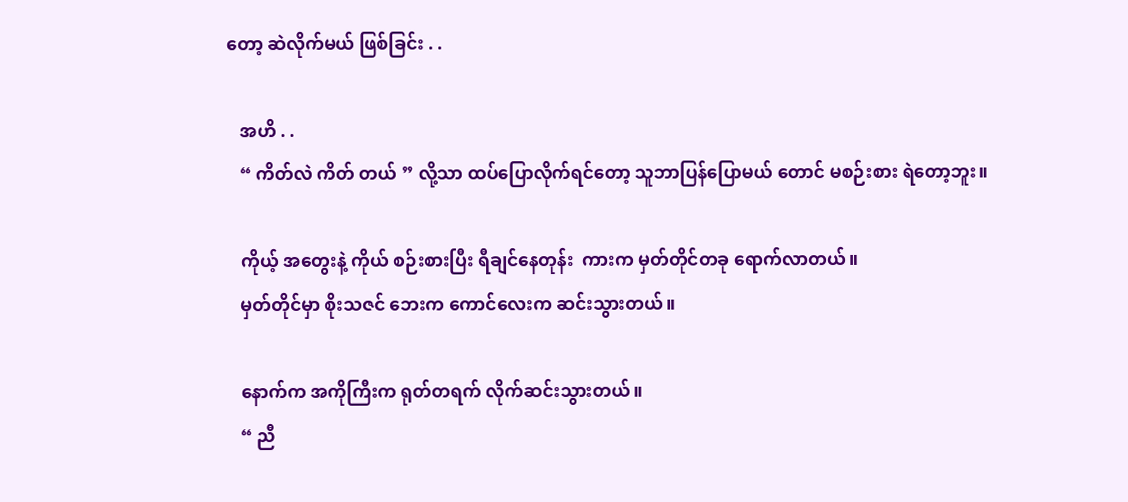တော့ ဆဲလိုက်မယ် ဖြစ်ခြင်း . .

   အဟိ . .
   “ ကိတ်လဲ ကိတ် တယ် ” လို့သာ ထပ်ပြောလိုက်ရင်တော့ သူဘာပြန်ပြောမယ် တောင် မစဉ်းစား ရဲတော့ဘူး။

   ကိုယ့် အတွေးနဲ့ ကိုယ် စဉ်းစားပြီး ရီချင်နေတုန်း  ကားက မှတ်တိုင်တခု ရောက်လာတယ်။
   မှတ်တိုင်မှာ စိုးသဇင် ဘေးက ကောင်လေးက ဆင်းသွားတယ်။

   နောက်က အကိုကြီးက ရုတ်တရက် လိုက်ဆင်းသွားတယ်။
   “ ညီ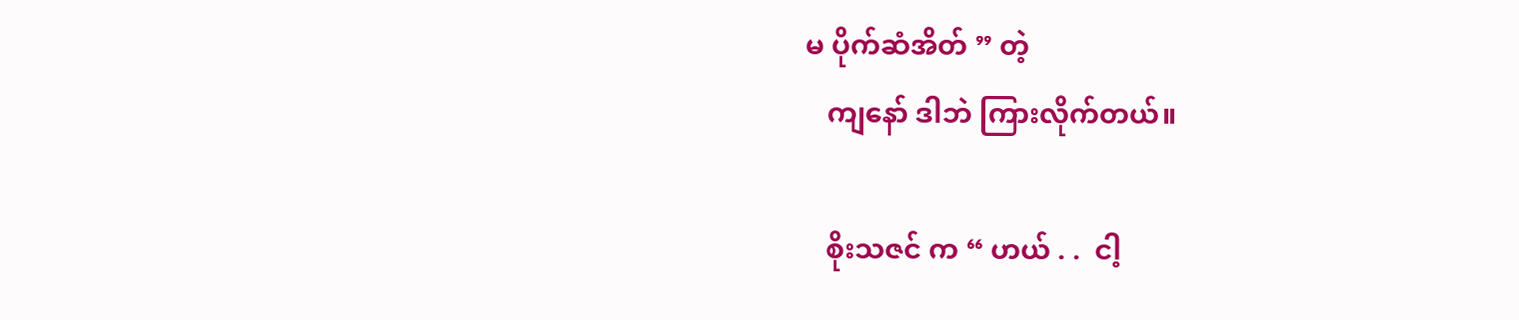မ ပိုက်ဆံအိတ် ” တဲ့
   ကျနော် ဒါဘဲ ကြားလိုက်တယ်။

   စိုးသဇင် က “ ဟယ် . .  ငါ့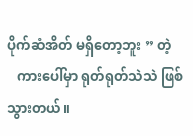ပိုက်ဆံအိတ် မရှိတော့ဘူး ” တဲ့
   ကားပေါ်မှာ ရုတ်ရုတ်သဲသဲ ဖြစ်သွားတယ်။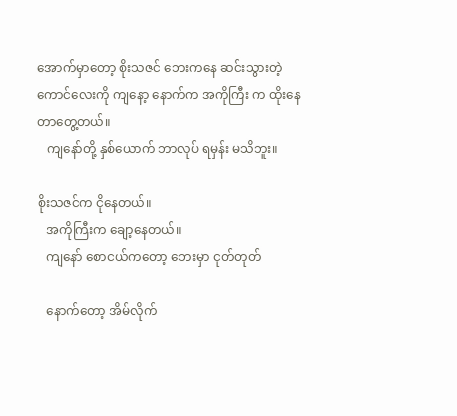အောက်မှာတော့ စိုးသဇင် ဘေးကနေ ဆင်းသွားတဲ့ ကောင်လေးကို ကျနော့ နောက်က အကိုကြီး က ထိုးနေတာတွေ့တယ်။
   ကျနော်တို့ နှစ်ယောက် ဘာလုပ် ရမှန်း မသိဘူး။

စိုးသဇင်က ငိုနေတယ်။
   အကိုကြီးက ချော့နေတယ်။
   ကျနော် စောငယ်ကတော့ ဘေးမှာ ငုတ်တုတ်

   နောက်တော့ အိမ်လိုက်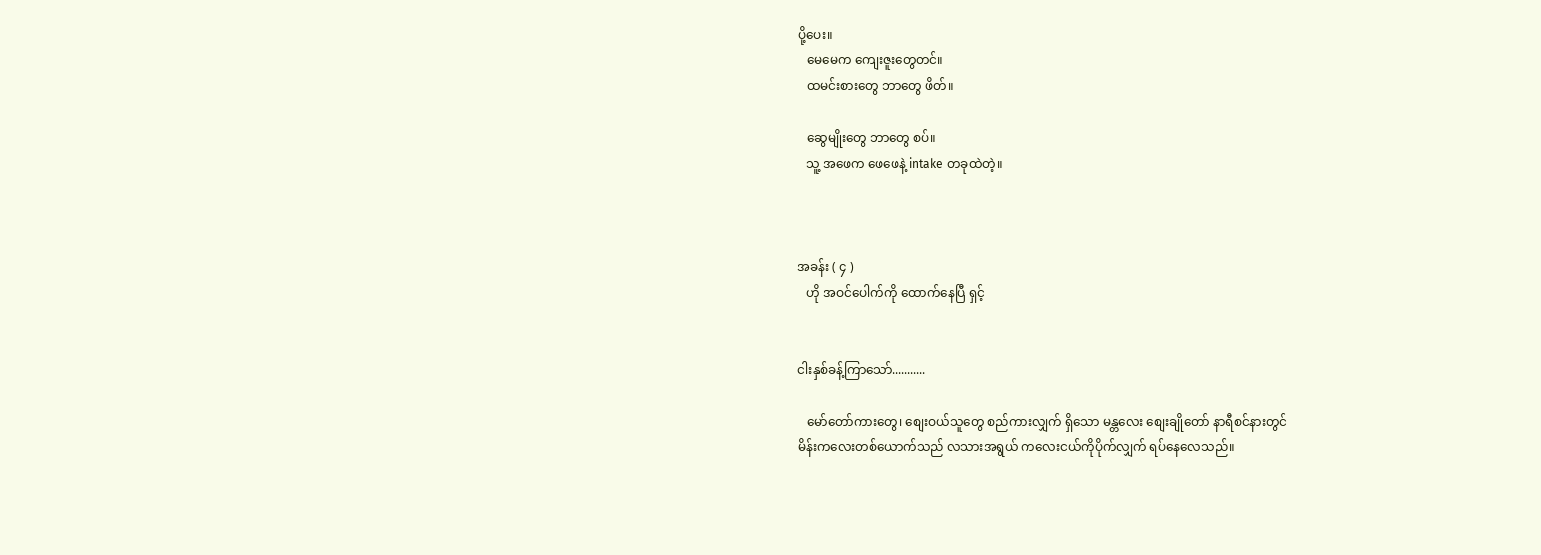ပို့ပေး။
   မေမေက ကျေးဇူးတွေတင်။
   ထမင်းစားတွေ ဘာတွေ ဖိတ်။

   ဆွေမျိုးတွေ ဘာတွေ စပ်။
   သူ့ အဖေက ဖေဖေနဲ့ intake တခုထဲတဲ့။



အခန်း ( ၄ )
   ဟို အဝင်ပေါက်ကို ထောက်နေပြီ ရှင့်


ငါးနှစ်ခန့်ကြာသော်...........

   မော်တော်ကားတွေ၊ စျေးဝယ်သူတွေ စည်ကားလျှက် ရှိသော မန္တလေး စျေးချိုတော် နာရီစင်နားတွင်
မိန်းကလေးတစ်ယောက်သည် လသားအရွယ် ကလေးငယ်ကိုပိုက်လျှက် ရပ်နေလေသည်။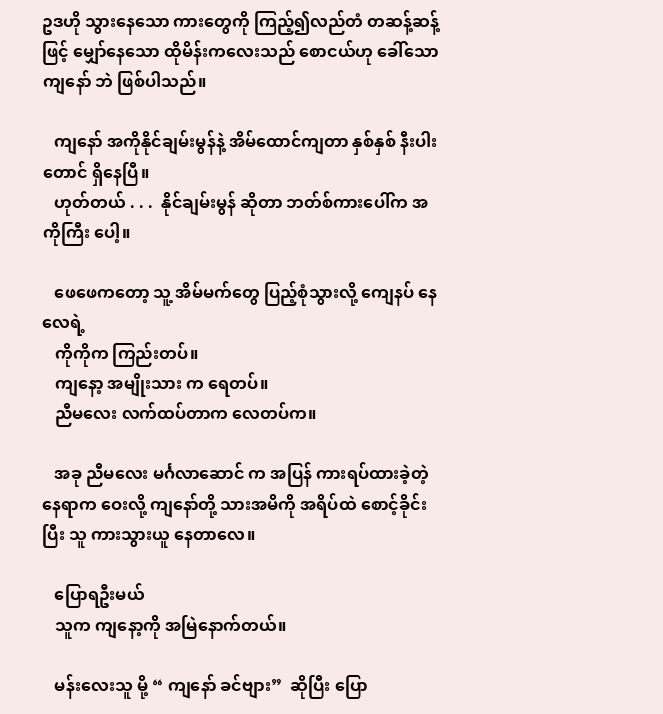ဥဒဟို သွားနေသော ကားတွေကို ကြည့်၍လည်တံ တဆန့်ဆန့်ဖြင့် မျှော်နေသော ထိုမိန်းကလေးသည် စောငယ်ဟု ခေါ်သော ကျနော် ဘဲ ဖြစ်ပါသည်။

   ကျနော် အကိုနိုင်ချမ်းမွန်နဲ့ အိမ်ထောင်ကျတာ နှစ်နှစ် နီးပါးတောင် ရှိနေပြီ။
   ဟုတ်တယ် . . .  နိုင်ချမ်းမွန် ဆိုတာ ဘတ်စ်ကားပေါ်က အကိုကြီး ပေါ့။

   ဖေဖေကတော့ သူ့ အိမ်မက်တွေ ပြည့်စုံသွားလို့ ကျေနပ် နေလေရဲ့
   ကိုကိုက ကြည်းတပ်။
   ကျနော့ အမျိုးသား က ရေတပ်။
   ညီမလေး လက်ထပ်တာက လေတပ်က။

   အခု ညီမလေး မင်္ဂလာဆောင် က အပြန် ကားရပ်ထားခဲ့တဲ့ နေရာက ဝေးလို့ ကျနော်တို့ သားအမိကို အရိပ်ထဲ စောင့်ခိုင်းပြီး သူ ကားသွားယူ နေတာလေ။

   ပြောရဦးမယ်
   သူက ကျနော့ကို အမြဲနောက်တယ်။

   မန်းလေးသူ မို့ “ ကျနော် ခင်ဗျား”  ဆိုပြီး ပြော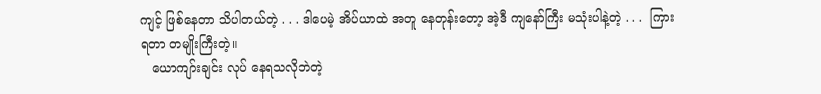ကျင့် ဖြစ်နေတာ သိပါတယ်တဲ့ . . . ဒါပေမဲ့ အိပ်ယာထဲ အတူ နေတုန်းတော့ အဲ့ဒီ ကျနော်ကြီး မသုံးပါနဲ့တဲ့ . . .  ကြားရတာ တမျိုးကြီးတဲ့။
   ယောကျာ်းချင်း လုပ် နေရသလိုဘဲတဲ့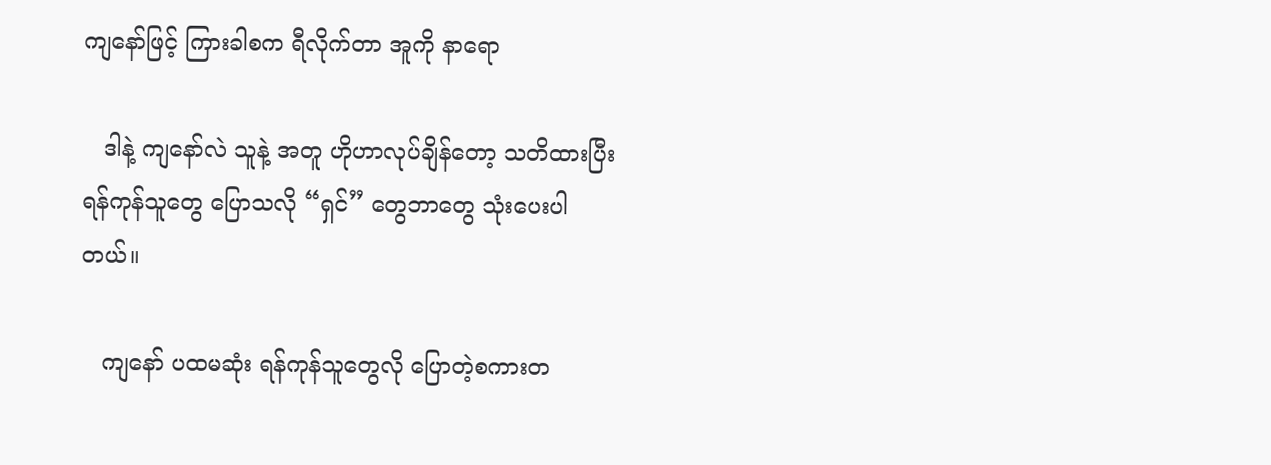ကျနော်ဖြင့် ကြားခါစက ရီလိုက်တာ အူကို နာရော

   ဒါနဲ့ ကျနော်လဲ သူနဲ့ အတူ ဟိုဟာလုပ်ချိန်တော့ သတိထားပြီး ရန်ကုန်သူတွေ ပြောသလို “ရှင်” တွေဘာတွေ သုံးပေးပါတယ်။

   ကျနော် ပထမဆုံး ရန်ကုန်သူတွေလို ပြောတဲ့စကားတ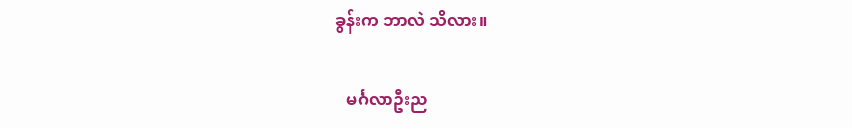ခွန်းက ဘာလဲ သိလား။

   မင်္ဂလာဦးည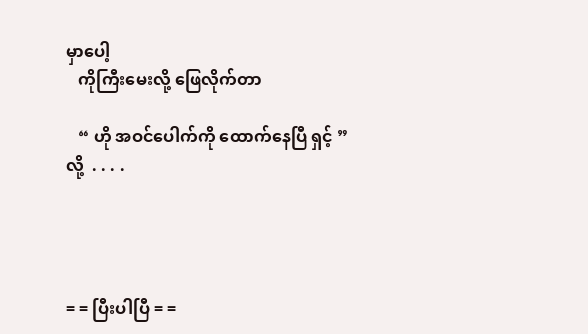မှာပေါ့
   ကိုကြီးမေးလို့ ဖြေလိုက်တာ

   “ ဟို အဝင်ပေါက်ကို ထောက်နေပြီ ရှင့် ” လို့  . . . .




= = ပြီးပါပြီ = =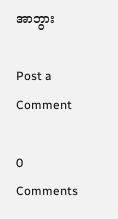အာဘွား

Post a Comment

0 Comments